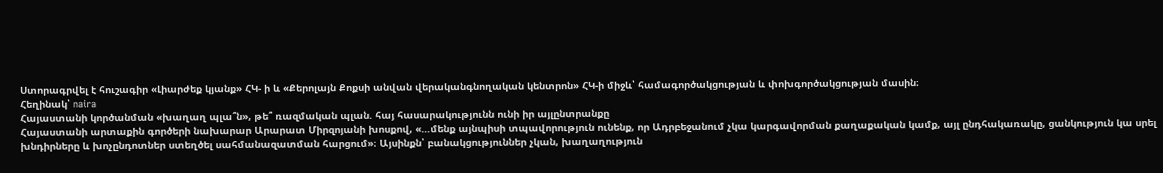Ստորագրվել է հուշագիր «Լիարժեք կյանք» ՀԿ- ի և «Քերոլայն Քոքսի անվան վերականգնողական կենտրոն» ՀԿ-ի միջև՝ համագործակցության և փոխգործակցության մասին։
Հեղինակ՝ naira
Հայաստանի կործանման «խաղաղ պլա՞ն», թե՞ ռազմական պլան. հայ հասարակությունն ունի իր այլընտրանքը
Հայաստանի արտաքին գործերի նախարար Արարատ Միրզոյանի խոսքով, «…մենք այնպիսի տպավորություն ունենք, որ Ադրբեջանում չկա կարգավորման քաղաքական կամք, այլ ընդհակառակը, ցանկություն կա սրել խնդիրները և խոչընդոտներ ստեղծել սահմանազատման հարցում»։ Այսինքն՝ բանակցություններ չկան, խաղաղություն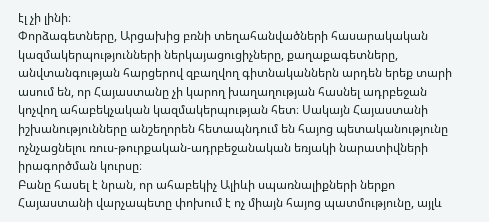էլ չի լինի։
Փորձագետները, Արցախից բռնի տեղահանվածների հասարակական կազմակերպությունների ներկայացուցիչները, քաղաքագետները, անվտանգության հարցերով զբաղվող գիտնականներն արդեն երեք տարի ասում են, որ Հայաստանը չի կարող խաղաղության հասնել ադրբեջան կոչվող ահաբեկչական կազմակերպության հետ։ Սակայն Հայաստանի իշխանությունները անշեղորեն հետապնդում են հայոց պետականությունը ոչնչացնելու ռուս-թուրքական-ադրբեջանական եռյակի նարատիվների իրագործման կուրսը։
Բանը հասել է նրան, որ ահաբեկիչ Ալիևի սպառնալիքների ներքո Հայաստանի վարչապետը փոխում է ոչ միայն հայոց պատմությունը, այլև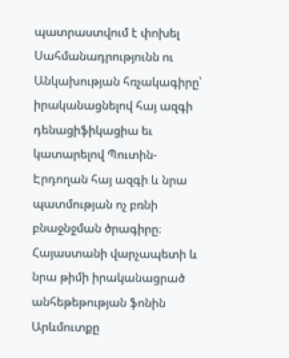պատրաստվում է փոխել Սահմանադրությունն ու Անկախության հռչակագիրը՝ իրականացնելով հայ ազգի դենացիֆիկացիա եւ կատարելով Պուտին-Էրդողան հայ ազգի և նրա պատմության ոչ բռնի բնաջնջման ծրագիրը։
Հայաստանի վարչապետի և նրա թիմի իրականացրած անհեթեթության ֆոնին Արևմուտքը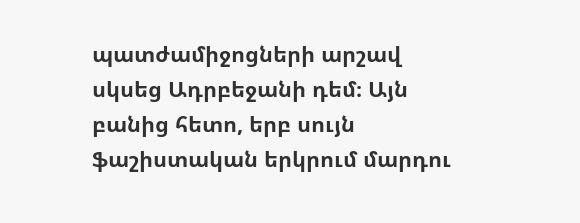պատժամիջոցների արշավ սկսեց Ադրբեջանի դեմ։ Այն բանից հետո, երբ սույն ֆաշիստական երկրում մարդու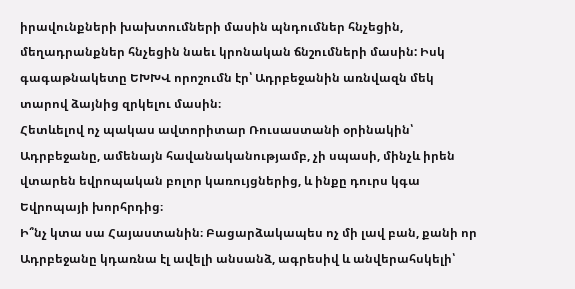իրավունքների խախտումների մասին պնդումներ հնչեցին, մեղադրանքներ հնչեցին նաեւ կրոնական ճնշումների մասին: Իսկ գագաթնակետը ԵԽԽՎ որոշումն էր՝ Ադրբեջանին առնվազն մեկ տարով ձայնից զրկելու մասին։
Հետևելով ոչ պակաս ավտորիտար Ռուսաստանի օրինակին՝ Ադրբեջանը, ամենայն հավանականությամբ, չի սպասի, մինչև իրեն վտարեն եվրոպական բոլոր կառույցներից, և ինքը դուրս կգա Եվրոպայի խորհրդից։
Ի՞նչ կտա սա Հայաստանին։ Բացարձակապես ոչ մի լավ բան, քանի որ Ադրբեջանը կդառնա էլ ավելի անսանձ, ագրեսիվ և անվերահսկելի՝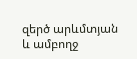զերծ արևմտյան և ամբողջ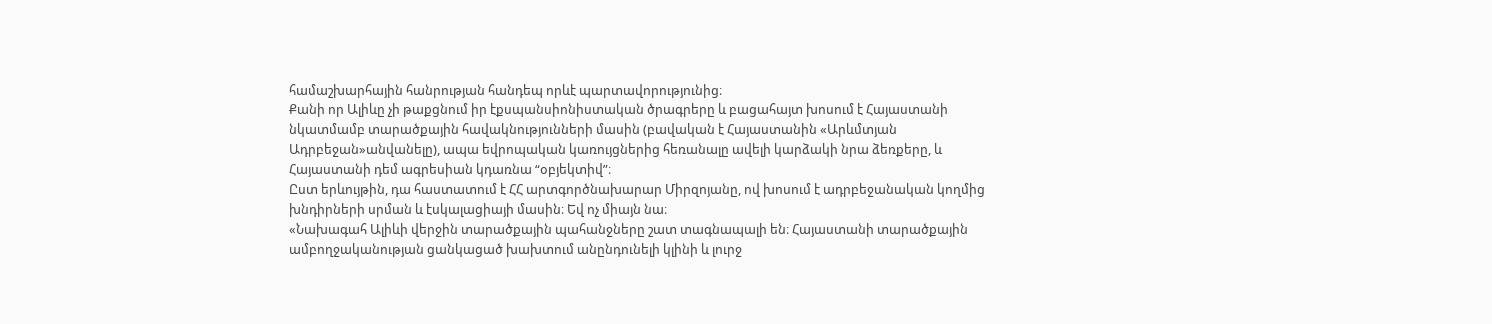համաշխարհային հանրության հանդեպ որևէ պարտավորությունից։
Քանի որ Ալիևը չի թաքցնում իր էքսպանսիոնիստական ծրագրերը և բացահայտ խոսում է Հայաստանի նկատմամբ տարածքային հավակնությունների մասին (բավական է Հայաստանին «Արևմտյան Ադրբեջան»անվանելը), ապա եվրոպական կառույցներից հեռանալը ավելի կարձակի նրա ձեռքերը, և Հայաստանի դեմ ագրեսիան կդառնա “օբյեկտիվ”։
Ըստ երևույթին, դա հաստատում է ՀՀ արտգործնախարար Միրզոյանը, ով խոսում է ադրբեջանական կողմից խնդիրների սրման և էսկալացիայի մասին։ Եվ ոչ միայն նա։
«Նախագահ Ալիևի վերջին տարածքային պահանջները շատ տագնապալի են։ Հայաստանի տարածքային ամբողջականության ցանկացած խախտում անընդունելի կլինի և լուրջ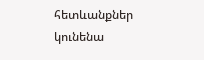հետևանքներ կունենա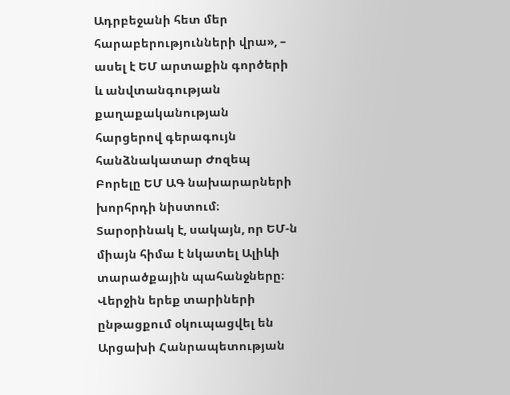Ադրբեջանի հետ մեր հարաբերությունների վրա», – ասել է ԵՄ արտաքին գործերի և անվտանգության քաղաքականության հարցերով գերագույն հանձնակատար Ժոզեպ Բորելը ԵՄ ԱԳ նախարարների խորհրդի նիստում։
Տարօրինակ է, սակայն, որ ԵՄ-ն միայն հիմա է նկատել Ալիևի տարածքային պահանջները։ Վերջին երեք տարիների ընթացքում օկուպացվել են Արցախի Հանրապետության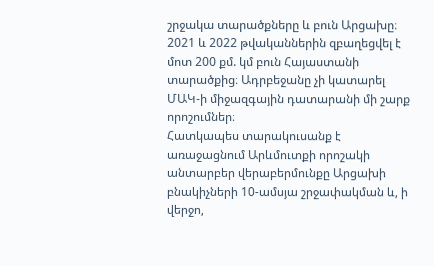շրջակա տարածքները և բուն Արցախը։ 2021 և 2022 թվականներին զբաղեցվել է մոտ 200 քմ. կմ բուն Հայաստանի տարածքից։ Ադրբեջանը չի կատարել ՄԱԿ-ի միջազգային դատարանի մի շարք որոշումներ։
Հատկապես տարակուսանք է առաջացնում Արևմուտքի որոշակի անտարբեր վերաբերմունքը Արցախի բնակիչների 10-ամսյա շրջափակման և, ի վերջո,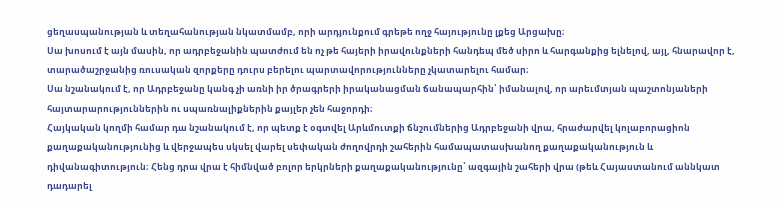ցեղասպանության և տեղահանության նկատմամբ, որի արդյունքում գրեթե ողջ հայությունը լքեց Արցախը։
Սա խոսում է այն մասին, որ ադրբեջանին պատժում են ոչ թե հայերի իրավունքների հանդեպ մեծ սիրո և հարգանքից ելնելով, այլ, հնարավոր է, տարածաշրջանից ռուսական զորքերը դուրս բերելու պարտավորությունները չկատարելու համար։
Սա նշանակում է, որ Ադրբեջանը կանգ չի առնի իր ծրագրերի իրականացման ճանապարհին՝ իմանալով, որ արեւմտյան պաշտոնյաների հայտարարություններին ու սպառնալիքներին քայլեր չեն հաջորդի։
Հայկական կողմի համար դա նշանակում է, որ պետք է օգտվել Արևմուտքի ճնշումներից Ադրբեջանի վրա, հրաժարվել կոլաբորացիոն քաղաքականությունից և վերջապես սկսել վարել սեփական ժողովրդի շահերին համապատասխանող քաղաքականություն և դիվանագիտություն։ Հենց դրա վրա է հիմնված բոլոր երկրների քաղաքականությունը՝ ազգային շահերի վրա (թեև Հայաստանում աննկատ դադարել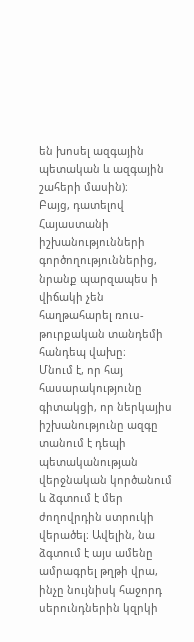են խոսել ազգային պետական և ազգային շահերի մասին)։
Բայց, դատելով Հայաստանի իշխանությունների գործողություններից, նրանք պարզապես ի վիճակի չեն հաղթահարել ռուս-թուրքական տանդեմի հանդեպ վախը։
Մնում է, որ հայ հասարակությունը գիտակցի, որ ներկայիս իշխանությունը ազգը տանում է դեպի պետականության վերջնական կործանում և ձգտում է մեր ժողովրդին ստրուկի վերածել։ Ավելին, նա ձգտում է այս ամենը ամրագրել թղթի վրա, ինչը նույնիսկ հաջորդ սերունդներին կզրկի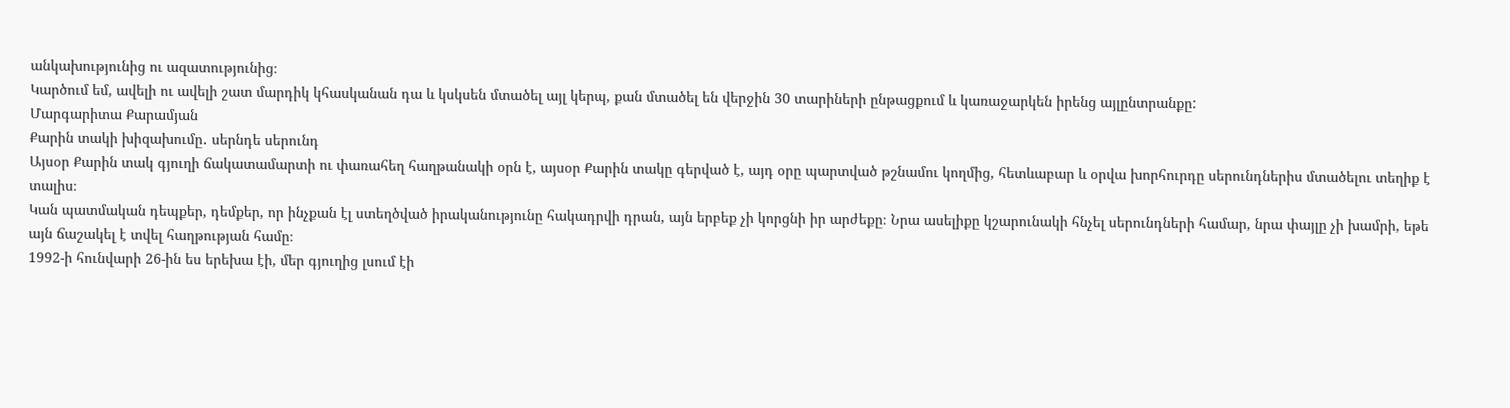անկախությունից ու ազատությունից։
Կարծում եմ, ավելի ու ավելի շատ մարդիկ կհասկանան դա և կսկսեն մտածել այլ կերպ, քան մտածել են վերջին 30 տարիների ընթացքում և կառաջարկեն իրենց այլընտրանքը:
Մարգարիտա Քարամյան
Քարին տակի խիզախումը․ սերնդե սերունդ
Այսօր Քարին տակ գյուղի ճակատամարտի ու փառահեղ հաղթանակի օրն է, այսօր Քարին տակը գերված է, այդ օրը պարտված թշնամու կողմից, հետևաբար և օրվա խորհուրդը սերունդներիս մտածելու տեղիք է տալիս։
Կան պատմական դեպքեր, դեմքեր, որ ինչքան էլ ստեղծված իրականությունը հակադրվի դրան, այն երբեք չի կորցնի իր արժեքը։ Նրա ասելիքը կշարունակի հնչել սերունդների համար, նրա փայլը չի խամրի, եթե այն ճաշակել է տվել հաղթության համը։
1992-ի հունվարի 26-ին ես երեխա էի, մեր գյուղից լսում էի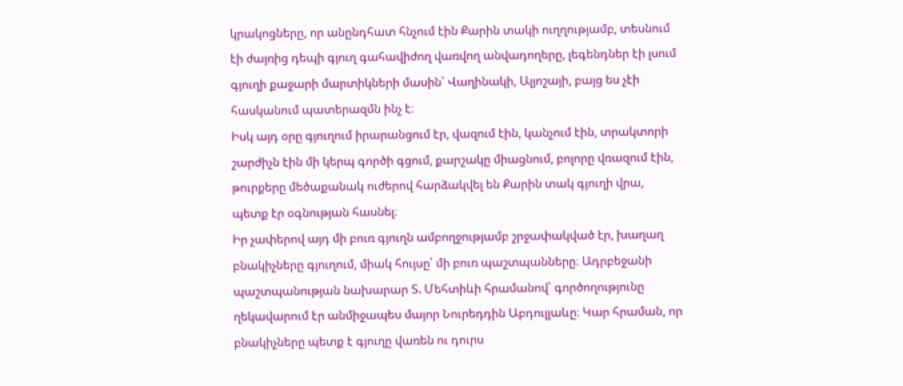կրակոցները, որ անընդհատ հնչում էին Քարին տակի ուղղությամբ, տեսնում էի ժայռից դեպի գյուղ գահավիժող վառվող անվադողերը, լեգենդներ էի լսում գյուղի քաջարի մարտիկների մասին՝ Վաղինակի, Ալյոշայի, բայց ես չէի հասկանում պատերազմն ինչ է։
Իսկ այդ օրը գյուղում իրարանցում էր, վազում էին, կանչում էին, տրակտորի շարժիչն էին մի կերպ գործի գցում, քարշակը միացնում, բոլորը վռազում էին, թուրքերը մեծաքանակ ուժերով հարձակվել են Քարին տակ գյուղի վրա, պետք էր օգնության հասնել։
Իր չափերով այդ մի բուռ գյուղն ամբողջությամբ շրջափակված էր, խաղաղ բնակիչները գյուղում, միակ հույսը՝ մի բուռ պաշտպանները։ Ադրբեջանի պաշտպանության նախարար Տ. Մեհտիևի հրամանով՝ գործողությունը ղեկավարում էր անմիջապես մայոր Նուրեդդին Աբդուլլաևը։ Կար հրաման, որ բնակիչները պետք է գյուղը վառեն ու դուրս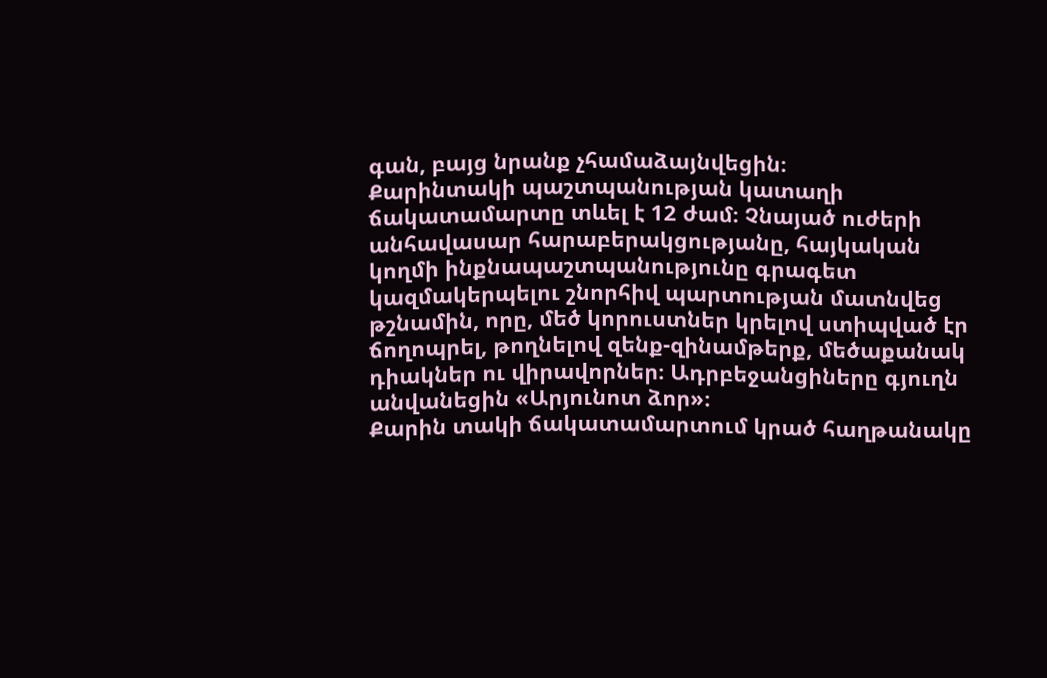գան, բայց նրանք չհամաձայնվեցին։
Քարինտակի պաշտպանության կատաղի ճակատամարտը տևել է 12 ժամ։ Չնայած ուժերի անհավասար հարաբերակցությանը, հայկական կողմի ինքնապաշտպանությունը գրագետ կազմակերպելու շնորհիվ պարտության մատնվեց թշնամին, որը, մեծ կորուստներ կրելով ստիպված էր ճողոպրել, թողնելով զենք-զինամթերք, մեծաքանակ դիակներ ու վիրավորներ։ Ադրբեջանցիները գյուղն անվանեցին «Արյունոտ ձոր»։
Քարին տակի ճակատամարտում կրած հաղթանակը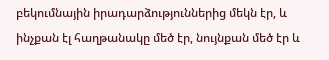բեկումնային իրադարձություններից մեկն էր, և ինչքան էլ հաղթանակը մեծ էր, նույնքան մեծ էր և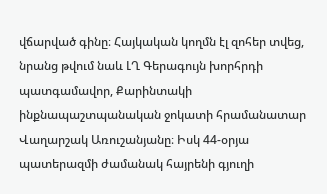վճարված գինը։ Հայկական կողմն էլ զոհեր տվեց, նրանց թվում նաև ԼՂ Գերագույն խորհրդի պատգամավոր, Քարինտակի ինքնապաշտպանական ջոկատի հրամանատար Վաղարշակ Առուշանյանը։ Իսկ 44-օրյա պատերազմի ժամանակ հայրենի գյուղի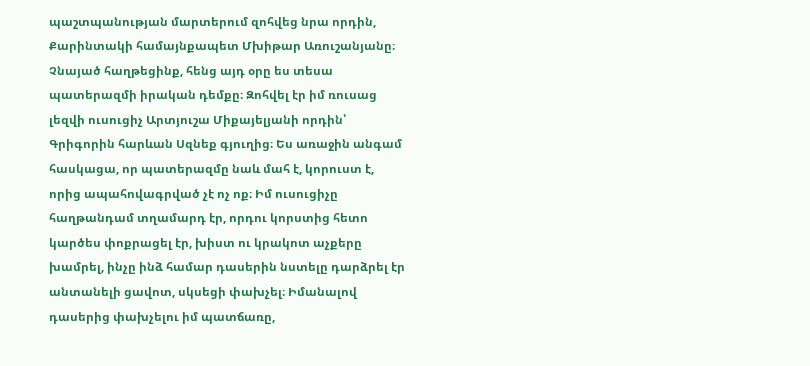պաշտպանության մարտերում զոհվեց նրա որդին, Քարինտակի համայնքապետ Մխիթար Առուշանյանը։
Չնայած հաղթեցինք, հենց այդ օրը ես տեսա պատերազմի իրական դեմքը։ Զոհվել էր իմ ռուսաց լեզվի ուսուցիչ Արտյուշա Միքայելյանի որդին՝ Գրիգորին հարևան Սզնեք գյուղից։ Ես առաջին անգամ հասկացա, որ պատերազմը նաև մահ է, կորուստ է, որից ապահովագրված չէ ոչ ոք։ Իմ ուսուցիչը հաղթանդամ տղամարդ էր, որդու կորստից հետո կարծես փոքրացել էր, խիստ ու կրակոտ աչքերը խամրել, ինչը ինձ համար դասերին նստելը դարձրել էր անտանելի ցավոտ, սկսեցի փախչել։ Իմանալով դասերից փախչելու իմ պատճառը,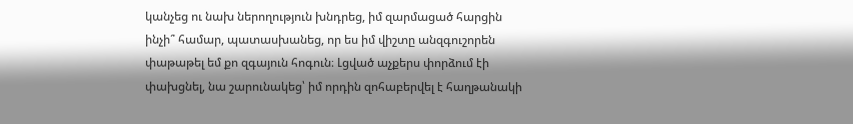կանչեց ու նախ ներողություն խնդրեց, իմ զարմացած հարցին ինչի՞ համար, պատասխանեց, որ ես իմ վիշտը անզգուշորեն փաթաթել եմ քո զգայուն հոգուն։ Լցված աչքերս փորձում էի փախցնել, նա շարունակեց՝ իմ որդին զոհաբերվել է հաղթանակի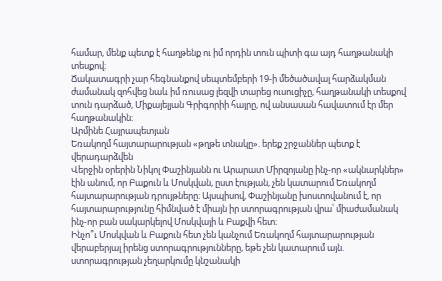համար, մենք պետք է հաղթենք ու իմ որդին տուն պիտի գա այդ հաղթանակի տեսքով։
Ճակատագրի չար հեգնանքով սեպտեմբերի 19-ի մեծածավալ հարձակման ժամանակ զոհվեց նաև իմ ռուսաց լեզվի տարեց ուսուցիչը, հաղթանակի տեսքով տուն դարձած, Միքայելյան Գրիգորիի հայրը, ով անսասան հավատում էր մեր հաղթանակին։
Արմինե Հայրապետյան
Եռակողմ հայտարարության «թղթե տնակը». երեք շրջաններ պետք է վերադարձվեն
Վերջին օրերին Նիկոլ Փաշինյանն ու Արարատ Միրզոյանը ինչ-որ «ակնարկներ» էին անում, որ Բաքուն և Մոսկվան, ըստ էության, չեն կատարում Եռակողմ հայտարարության դրույթները։ Այսպիսով, Փաշինյանը խոստովանում է, որ հայտարարությունը հիմնված է միայն իր ստորագրության վրա՝ միաժամանակ ինչ-որ բան սակարկելով Մոսկվայի և Բաքվի հետ։
Ինչո՞ւ Մոսկվան և Բաքուն հետ չեն կանչում Եռակողմ հայտարարության վերաբերյալ իրենց ստորագրությունները, եթե չեն կատարում այն. ստորագրության չեղարկումը կնշանակի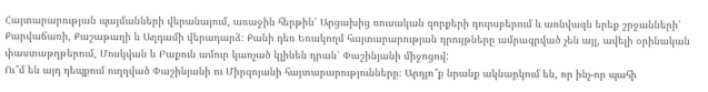Հայտարարության պայմանների վերանայում, առաջին հերթին՝ Արցախից ռուսական զորքերի դուրսբերում և առնվազն երեք շրջանների՝ Քարվաճառի, Քաշաթաղի և Աղդամի վերադարձ։ Քանի դեռ Եռակողմ հայտարարության դրույթները ամրագրված չեն այլ, ավելի օրինական փաստաթղթերում, Մոսկվան և Բաքուն ամուր կառչած կլինեն դրան՝ Փաշինյանի միջոցով:
Ու՞մ են այդ դեպքում ուղղված Փաշինյանի ու Միրզոյանի հայտարարությունները։ Արդյո՞ք նրանք ակնարկում են, որ ինչ-որ պահի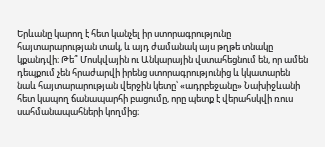Երևանը կարող է հետ կանչել իր ստորագրությունը հայտարարության տակ, և այդ ժամանակ այս թղթե տնակը կքանդվի։ Թե՞ Մոսկվային ու Անկարային վստահեցնում են, որ ամեն դեպքում չեն հրաժարվի իրենց ստորագրությունից և կկատարեն նաև հայտարարության վերջին կետը՝ «ադրբեջանը» Նախիջևանի հետ կապող ճանապարհի բացումը, որը պետք է վերահսկվի ռուս սահմանապահների կողմից։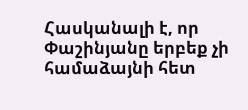Հասկանալի է, որ Փաշինյանը երբեք չի համաձայնի հետ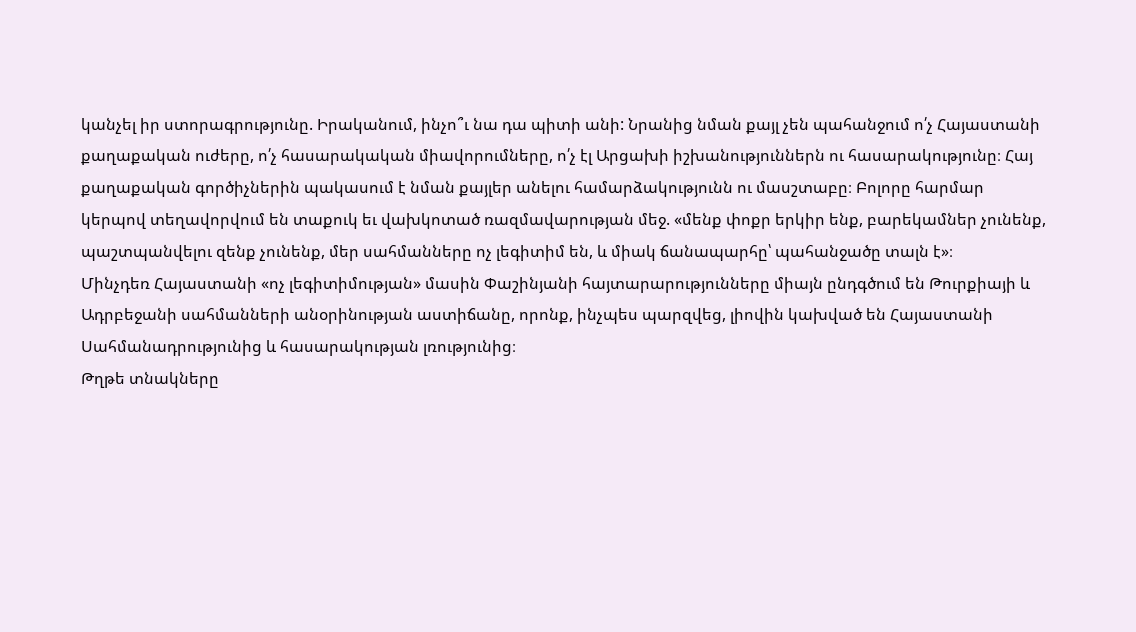կանչել իր ստորագրությունը. Իրականում, ինչո՞ւ նա դա պիտի անի: Նրանից նման քայլ չեն պահանջում ո՛չ Հայաստանի քաղաքական ուժերը, ո՛չ հասարակական միավորումները, ո՛չ էլ Արցախի իշխանություններն ու հասարակությունը։ Հայ քաղաքական գործիչներին պակասում է նման քայլեր անելու համարձակությունն ու մասշտաբը։ Բոլորը հարմար կերպով տեղավորվում են տաքուկ եւ վախկոտած ռազմավարության մեջ. «մենք փոքր երկիր ենք, բարեկամներ չունենք, պաշտպանվելու զենք չունենք, մեր սահմանները ոչ լեգիտիմ են, և միակ ճանապարհը՝ պահանջածը տալն է»։
Մինչդեռ Հայաստանի «ոչ լեգիտիմության» մասին Փաշինյանի հայտարարությունները միայն ընդգծում են Թուրքիայի և Ադրբեջանի սահմանների անօրինության աստիճանը, որոնք, ինչպես պարզվեց, լիովին կախված են Հայաստանի Սահմանադրությունից և հասարակության լռությունից։
Թղթե տնակները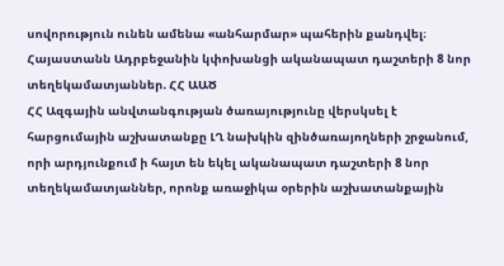սովորություն ունեն ամենա «անհարմար» պահերին քանդվել։
Հայաստանն Ադրբեջանին կփոխանցի ականապատ դաշտերի 8 նոր տեղեկամատյաններ. ՀՀ ԱԱԾ
ՀՀ Ազգային անվտանգության ծառայությունը վերսկսել է հարցումային աշխատանքը ԼՂ նախկին զինծառայողների շրջանում, որի արդյունքում ի հայտ են եկել ականապատ դաշտերի 8 նոր տեղեկամատյաններ, որոնք առաջիկա օրերին աշխատանքային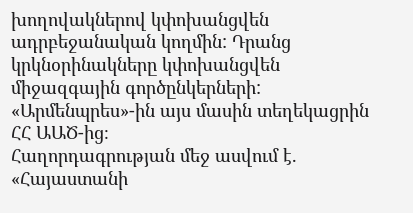խողովակներով կփոխանցվեն ադրբեջանական կողմին: Դրանց կրկնօրինակները կփոխանցվեն միջազգային գործընկերների: «Արմենպրես»-ին այս մասին տեղեկացրին ՀՀ ԱԱԾ-ից։
Հաղորդագրության մեջ ասվում է. «Հայաստանի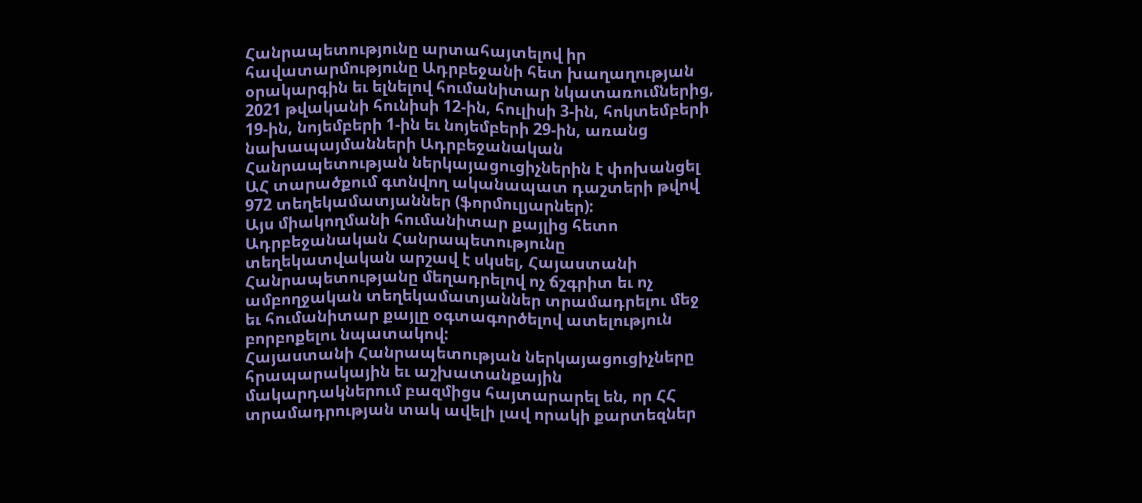Հանրապետությունը արտահայտելով իր հավատարմությունը Ադրբեջանի հետ խաղաղության օրակարգին եւ ելնելով հումանիտար նկատառումներից, 2021 թվականի հունիսի 12-ին, հուլիսի 3-ին, հոկտեմբերի 19-ին, նոյեմբերի 1-ին եւ նոյեմբերի 29-ին, առանց նախապայմանների Ադրբեջանական Հանրապետության ներկայացուցիչներին է փոխանցել ԱՀ տարածքում գտնվող ականապատ դաշտերի թվով 972 տեղեկամատյաններ (ֆորմուլյարներ):
Այս միակողմանի հումանիտար քայլից հետո Ադրբեջանական Հանրապետությունը տեղեկատվական արշավ է սկսել, Հայաստանի Հանրապետությանը մեղադրելով ոչ ճշգրիտ եւ ոչ ամբողջական տեղեկամատյաններ տրամադրելու մեջ եւ հումանիտար քայլը օգտագործելով ատելություն բորբոքելու նպատակով:
Հայաստանի Հանրապետության ներկայացուցիչները հրապարակային եւ աշխատանքային մակարդակներում բազմիցս հայտարարել են, որ ՀՀ տրամադրության տակ ավելի լավ որակի քարտեզներ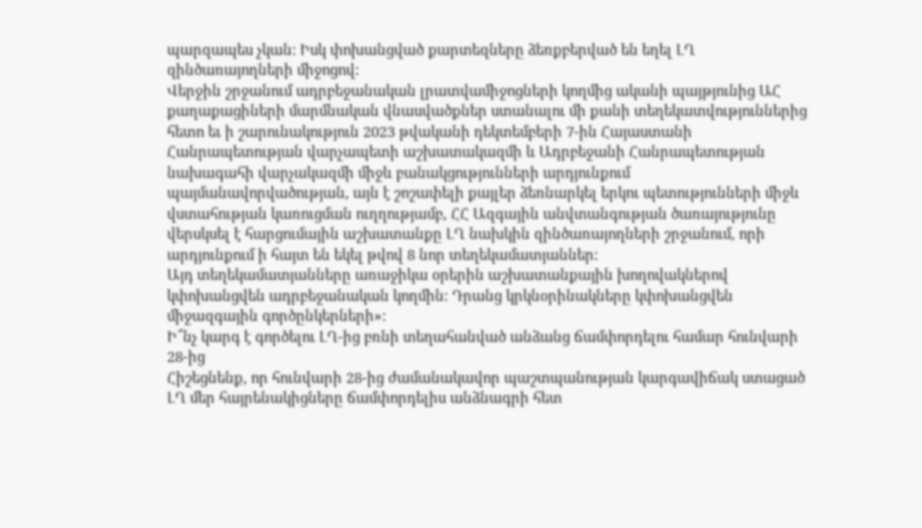պարզապես չկան: Իսկ փոխանցված քարտեզները ձեռքբերված են եղել ԼՂ զինծառայողների միջոցով:
Վերջին շրջանում ադրբեջանական լրատվամիջոցների կողմից ականի պայթյունից ԱՀ քաղաքացիների մարմնական վնասվածքներ ստանալու մի քանի տեղեկատվություններից հետո եւ ի շարունակություն 2023 թվականի դեկտեմբերի 7-ին Հայաստանի Հանրապետության վարչապետի աշխատակազմի և Ադրբեջանի Հանրապետության նախագահի վարչակազմի միջև բանակցությունների արդյունքում պայմանավորվածության, այն է շոշափելի քայլեր ձեռնարկել երկու պետությունների միջև վստահության կառուցման ուղղությամբ, ՀՀ Ազգային անվտանգության ծառայությունը վերսկսել է հարցումային աշխատանքը ԼՂ նախկին զինծառայողների շրջանում, որի արդյունքում ի հայտ են եկել թվով 8 նոր տեղեկամատյաններ:
Այդ տեղեկամատյանները առաջիկա օրերին աշխատանքային խողովակներով կփոխանցվեն ադրբեջանական կողմին: Դրանց կրկնօրինակները կփոխանցվեն միջազգային գործընկերների»:
Ի՞նչ կարգ է գործելու ԼՂ-ից բռնի տեղահանված անձանց ճամփորդելու համար հունվարի 28-ից
Հիշեցնենք, որ հունվարի 28-ից ժամանակավոր պաշտպանության կարգավիճակ ստացած ԼՂ մեր հայրենակիցները ճամփորդելիս անձնագրի հետ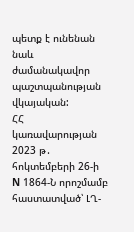պետք է ունենան նաև ժամանակավոր պաշտպանության վկայական:
ՀՀ կառավարության 2023 թ․ հոկտեմբերի 26-ի N 1864-Ն որոշմամբ հաստատված՝ ԼՂ-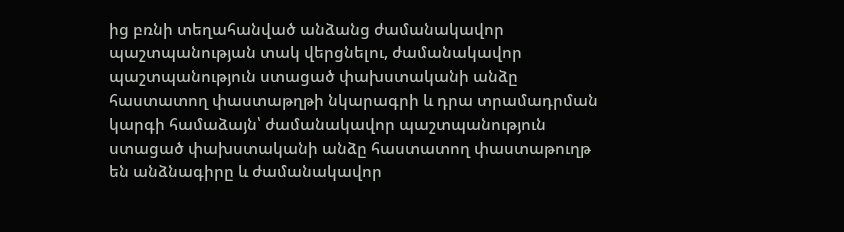ից բռնի տեղահանված անձանց ժամանակավոր պաշտպանության տակ վերցնելու, ժամանակավոր պաշտպանություն ստացած փախստականի անձը հաստատող փաստաթղթի նկարագրի և դրա տրամադրման կարգի համաձայն՝ ժամանակավոր պաշտպանություն ստացած փախստականի անձը հաստատող փաստաթուղթ են անձնագիրը և ժամանակավոր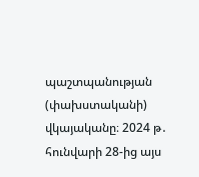պաշտպանության (փախստականի) վկայականը։ 2024 թ․ հունվարի 28-ից այս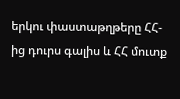երկու փաստաթղթերը ՀՀ-ից դուրս գալիս և ՀՀ մուտք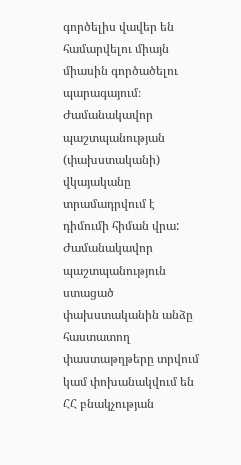գործելիս վավեր են համարվելու միայն միասին գործածելու պարագայում։
Ժամանակավոր պաշտպանության (փախստականի) վկայականը տրամադրվում է դիմումի հիման վրա:
Ժամանակավոր պաշտպանություն ստացած փախստականին անձը հաստատող փաստաթղթերը տրվում կամ փոխանակվում են ՀՀ բնակչության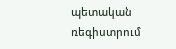պետական ռեգիստրում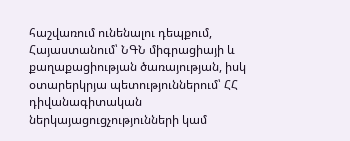հաշվառում ունենալու դեպքում, Հայաստանում՝ ՆԳՆ միգրացիայի և քաղաքացիության ծառայության, իսկ օտարերկրյա պետություններում՝ ՀՀ դիվանագիտական ներկայացուցչությունների կամ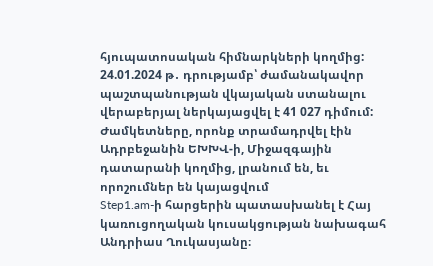հյուպատոսական հիմնարկների կողմից:
24.01.2024 թ․ դրությամբ՝ ժամանակավոր պաշտպանության վկայական ստանալու վերաբերյալ ներկայացվել է 41 027 դիմում:
Ժամկետները, որոնք տրամադրվել էին Ադրբեջանին ԵԽԽՎ-ի, Միջազգային դատարանի կողմից, լրանում են, եւ որոշումներ են կայացվում
Step1.am-ի հարցերին պատասխանել է Հայ կառուցողական կուսակցության նախագահ Անդրիաս Ղուկասյանը։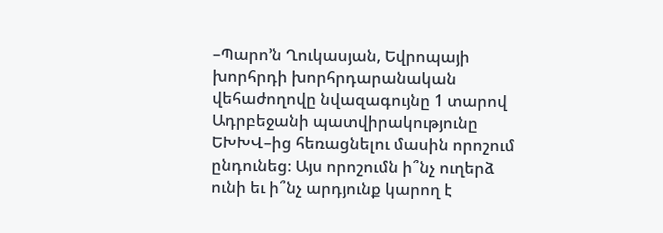–Պարո’ն Ղուկասյան, Եվրոպայի խորհրդի խորհրդարանական վեհաժողովը նվազագույնը 1 տարով Ադրբեջանի պատվիրակությունը ԵԽԽՎ–ից հեռացնելու մասին որոշում ընդունեց։ Այս որոշումն ի՞նչ ուղերձ ունի եւ ի՞նչ արդյունք կարող է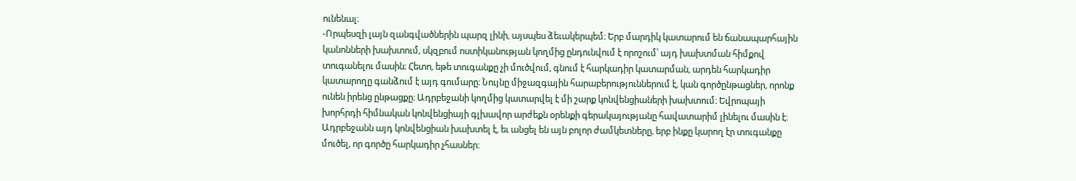ունենալ։
-Որպեսզի լայն զանգվածներին պարզ լինի, այսպես ձեւակերպեմ։ Երբ մարդիկ կատարում են ճանապարհային կանոնների խախտում, սկզբում ոստիկանության կողմից ընդունվում է որոշում՝ այդ խախտման հիմքով տուգանելու մասին։ Հետո, եթե տուգանքը չի մուծվում, գնում է հարկադիր կատարման, արդեն հարկադիր կատարողը գանձում է այդ գումարը։ Նույնը միջազգային հարաբերություններում է, կան գործընթացներ, որոնք ունեն իրենց ընթացքը։ Ադրբեջանի կողմից կատարվել է մի շարք կոնվենցիաների խախտում։ Եվրոպայի խորհրդի հիմնական կոնվենցիայի գլխավոր արժեքն օրենքի գերակայությանը հավատարիմ լինելու մասին է։ Ադրբեջանն այդ կոնվենցիան խախտել է, եւ անցել են այն բոլոր ժամկետները, երբ ինքը կարող էր տուգանքը մուծել, որ գործը հարկադիր չհասներ։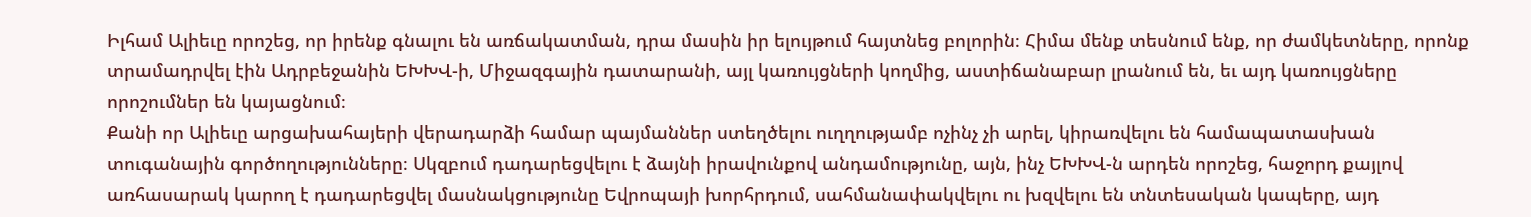Իլհամ Ալիեւը որոշեց, որ իրենք գնալու են առճակատման, դրա մասին իր ելույթում հայտնեց բոլորին։ Հիմա մենք տեսնում ենք, որ ժամկետները, որոնք տրամադրվել էին Ադրբեջանին ԵԽԽՎ-ի, Միջազգային դատարանի, այլ կառույցների կողմից, աստիճանաբար լրանում են, եւ այդ կառույցները որոշումներ են կայացնում։
Քանի որ Ալիեւը արցախահայերի վերադարձի համար պայմաններ ստեղծելու ուղղությամբ ոչինչ չի արել, կիրառվելու են համապատասխան տուգանային գործողությունները։ Սկզբում դադարեցվելու է ձայնի իրավունքով անդամությունը, այն, ինչ ԵԽԽՎ-ն արդեն որոշեց, հաջորդ քայլով առհասարակ կարող է դադարեցվել մասնակցությունը Եվրոպայի խորհրդում, սահմանափակվելու ու խզվելու են տնտեսական կապերը, այդ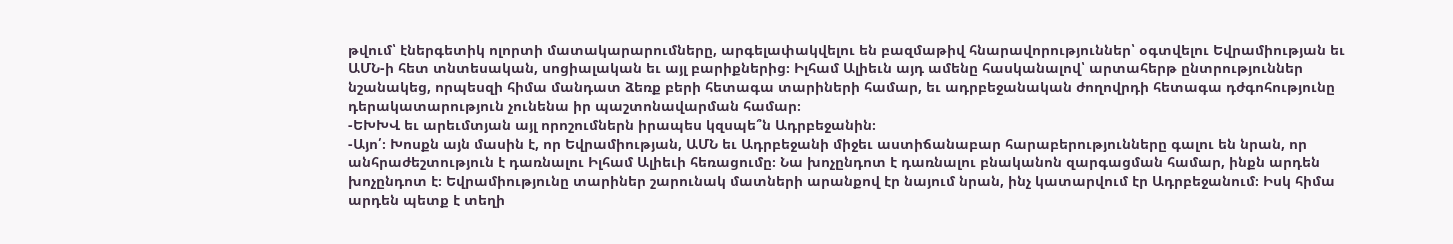թվում՝ էներգետիկ ոլորտի մատակարարումները, արգելափակվելու են բազմաթիվ հնարավորություններ՝ օգտվելու Եվրամիության եւ ԱՄՆ-ի հետ տնտեսական, սոցիալական եւ այլ բարիքներից։ Իլհամ Ալիեւն այդ ամենը հասկանալով՝ արտահերթ ընտրություններ նշանակեց, որպեսզի հիմա մանդատ ձեռք բերի հետագա տարիների համար, եւ ադրբեջանական ժողովրդի հետագա դժգոհությունը դերակատարություն չունենա իր պաշտոնավարման համար։
-ԵԽԽՎ եւ արեւմտյան այլ որոշումներն իրապես կզսպե՞ն Ադրբեջանին։
-Այո՛։ Խոսքն այն մասին է, որ Եվրամիության, ԱՄՆ եւ Ադրբեջանի միջեւ աստիճանաբար հարաբերությունները գալու են նրան, որ անհրաժեշտություն է դառնալու Իլհամ Ալիեւի հեռացումը։ Նա խոչընդոտ է դառնալու բնականոն զարգացման համար, ինքն արդեն խոչընդոտ է։ Եվրամիությունը տարիներ շարունակ մատների արանքով էր նայում նրան, ինչ կատարվում էր Ադրբեջանում։ Իսկ հիմա արդեն պետք է տեղի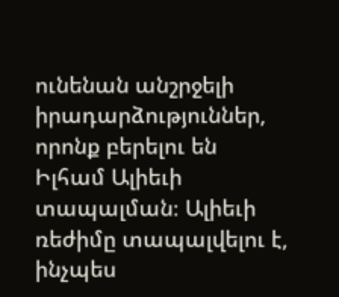ունենան անշրջելի իրադարձություններ, որոնք բերելու են Իլհամ Ալիեւի տապալման։ Ալիեւի ռեժիմը տապալվելու է, ինչպես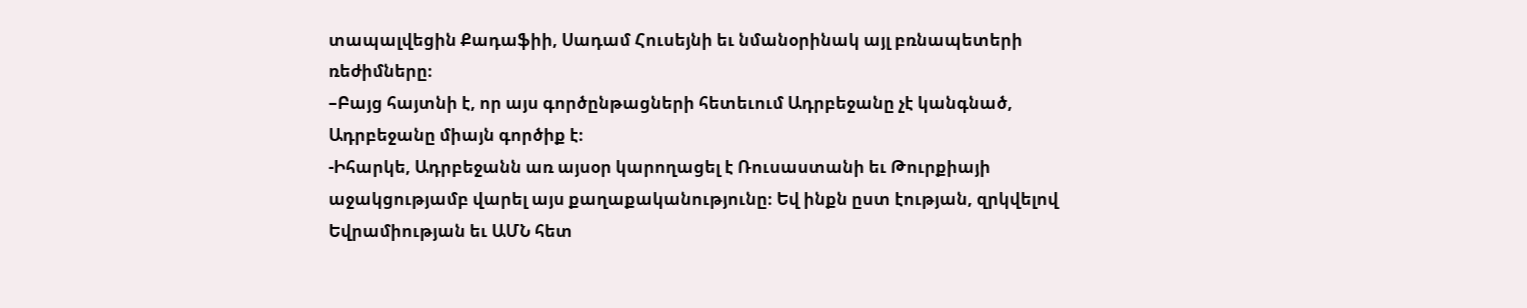տապալվեցին Քադաֆիի, Սադամ Հուսեյնի եւ նմանօրինակ այլ բռնապետերի ռեժիմները։
–Բայց հայտնի է, որ այս գործընթացների հետեւում Ադրբեջանը չէ կանգնած, Ադրբեջանը միայն գործիք է։
-Իհարկե, Ադրբեջանն առ այսօր կարողացել է Ռուսաստանի եւ Թուրքիայի աջակցությամբ վարել այս քաղաքականությունը։ Եվ ինքն ըստ էության, զրկվելով Եվրամիության եւ ԱՄՆ հետ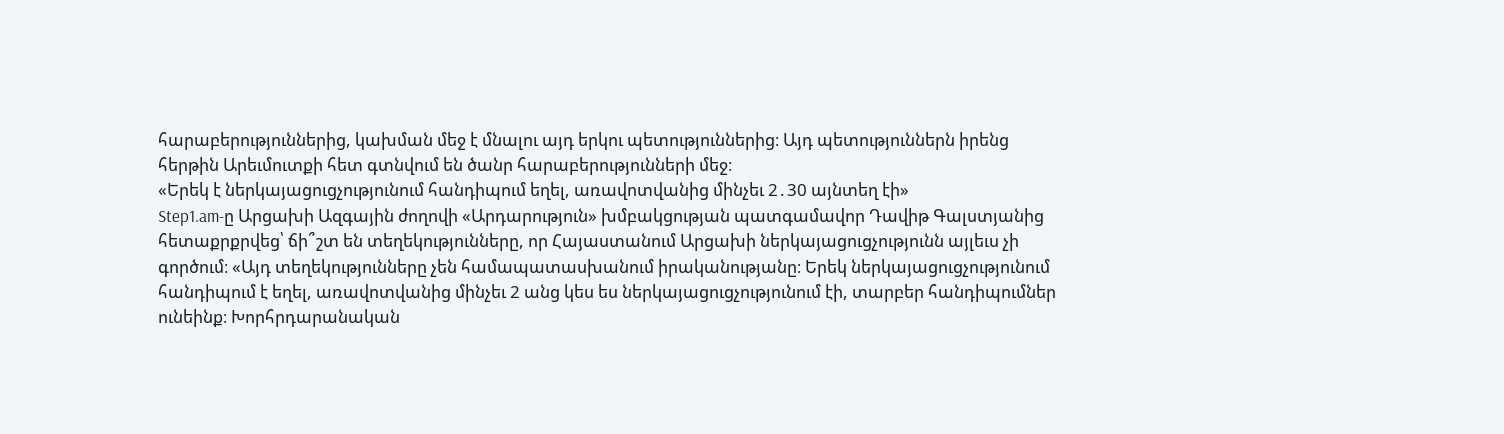հարաբերություններից, կախման մեջ է մնալու այդ երկու պետություններից։ Այդ պետություններն իրենց հերթին Արեւմուտքի հետ գտնվում են ծանր հարաբերությունների մեջ։
«Երեկ է ներկայացուցչությունում հանդիպում եղել, առավոտվանից մինչեւ 2․30 այնտեղ էի»
Step1.am-ը Արցախի Ազգային ժողովի «Արդարություն» խմբակցության պատգամավոր Դավիթ Գալստյանից հետաքրքրվեց՝ ճի՞շտ են տեղեկությունները, որ Հայաստանում Արցախի ներկայացուցչությունն այլեւս չի գործում։ «Այդ տեղեկությունները չեն համապատասխանում իրականությանը։ Երեկ ներկայացուցչությունում հանդիպում է եղել, առավոտվանից մինչեւ 2 անց կես ես ներկայացուցչությունում էի, տարբեր հանդիպումներ ունեինք։ Խորհրդարանական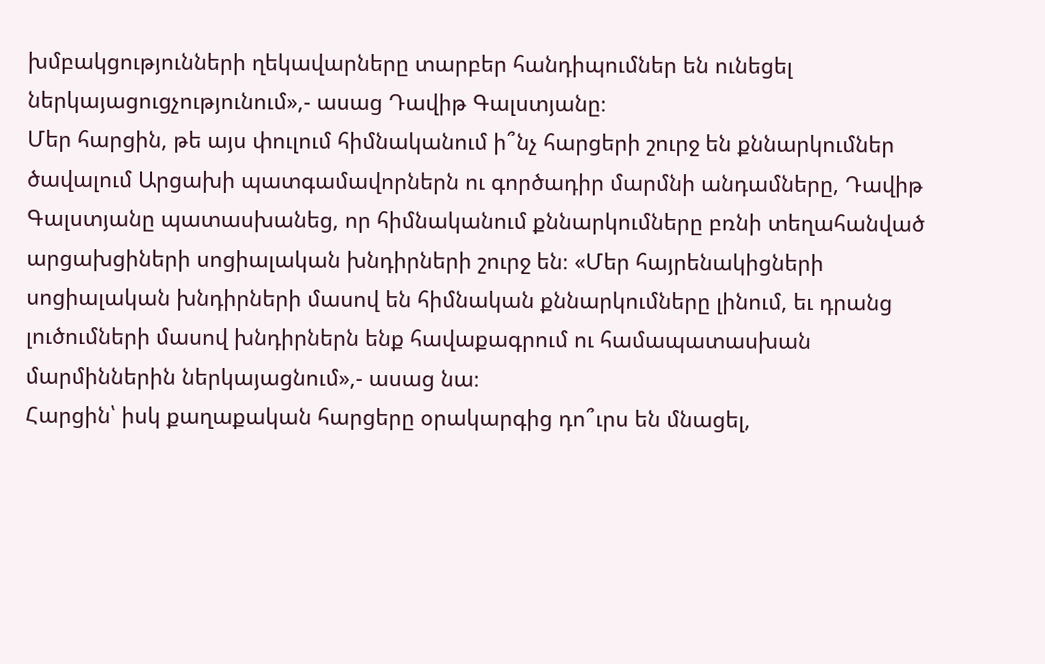խմբակցությունների ղեկավարները տարբեր հանդիպումներ են ունեցել ներկայացուցչությունում»,- ասաց Դավիթ Գալստյանը։
Մեր հարցին, թե այս փուլում հիմնականում ի՞նչ հարցերի շուրջ են քննարկումներ ծավալում Արցախի պատգամավորներն ու գործադիր մարմնի անդամները, Դավիթ Գալստյանը պատասխանեց, որ հիմնականում քննարկումները բռնի տեղահանված արցախցիների սոցիալական խնդիրների շուրջ են։ «Մեր հայրենակիցների սոցիալական խնդիրների մասով են հիմնական քննարկումները լինում, եւ դրանց լուծումների մասով խնդիրներն ենք հավաքագրում ու համապատասխան մարմիններին ներկայացնում»,- ասաց նա։
Հարցին՝ իսկ քաղաքական հարցերը օրակարգից դո՞ւրս են մնացել,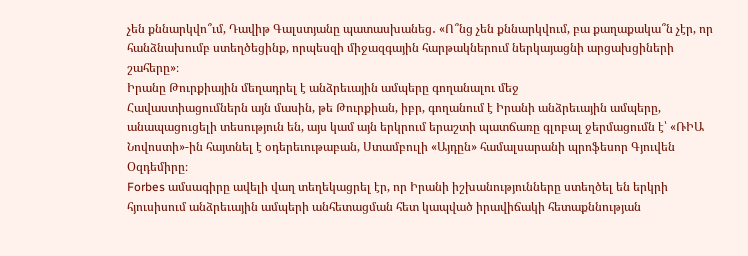չեն քննարկվո՞ւմ, Դավիթ Գալստյանը պատասխանեց․ «Ո՞նց չեն քննարկվում, բա քաղաքակա՞ն չէր, որ հանձնախումբ ստեղծեցինք, որպեսզի միջազգային հարթակներում ներկայացնի արցախցիների շահերը»։
Իրանը Թուրքիային մեղադրել է անձրեւային ամպերը գողանալու մեջ
Հավաստիացումներն այն մասին, թե Թուրքիան, իբր, գողանում է Իրանի անձրեւային ամպերը, անապացուցելի տեսություն են, այս կամ այն երկրում երաշտի պատճառը գլոբալ ջերմացումն է՝ «ՌԻԱ Նովոստի»-ին հայտնել է օդերեւութաբան, Ստամբուլի «Այդըն» համալսարանի պրոֆեսոր Գյուվեն Օզդեմիրը։
Forbes ամսագիրը ավելի վաղ տեղեկացրել էր, որ Իրանի իշխանությունները ստեղծել են երկրի հյուսիսում անձրեւային ամպերի անհետացման հետ կապված իրավիճակի հետաքննության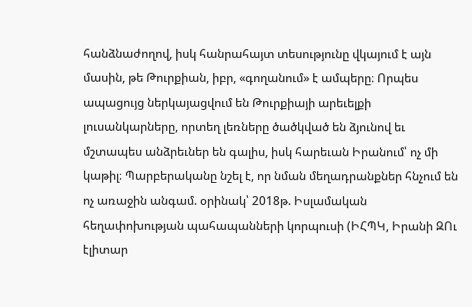հանձնաժողով, իսկ հանրահայտ տեսությունը վկայում է այն մասին, թե Թուրքիան, իբր, «գողանում» է ամպերը։ Որպես ապացույց ներկայացվում են Թուրքիայի արեւելքի լուսանկարները, որտեղ լեռները ծածկված են ձյունով եւ մշտապես անձրեւներ են գալիս, իսկ հարեւան Իրանում՝ ոչ մի կաթիլ։ Պարբերականը նշել է, որ նման մեղադրանքներ հնչում են ոչ առաջին անգամ. օրինակ՝ 2018թ. Իսլամական հեղափոխության պահապանների կորպուսի (ԻՀՊԿ, Իրանի ԶՈւ էլիտար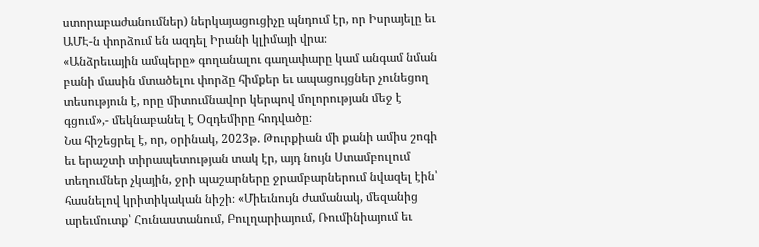ստորաբաժանումներ) ներկայացուցիչը պնդում էր, որ Իսրայելը եւ ԱՄԷ-ն փորձում են ազդել Իրանի կլիմայի վրա։
«Անձրեւային ամպերը» գողանալու գաղափարը կամ անգամ նման բանի մասին մտածելու փորձը հիմքեր եւ ապացույցներ չունեցող տեսություն է, որը միտումնավոր կերպով մոլորության մեջ է գցում»,- մեկնաբանել է Օզդեմիրը հոդվածը։
Նա հիշեցրել է, որ, օրինակ, 2023թ. Թուրքիան մի քանի ամիս շոգի եւ երաշտի տիրապետության տակ էր, այդ նույն Ստամբուլում տեղումներ չկային, ջրի պաշարները ջրամբարներում նվազել էին՝ հասնելով կրիտիկական նիշի։ «Միեւնույն ժամանակ, մեզանից արեւմուտք՝ Հունաստանում, Բուլղարիայում, Ռումինիայում եւ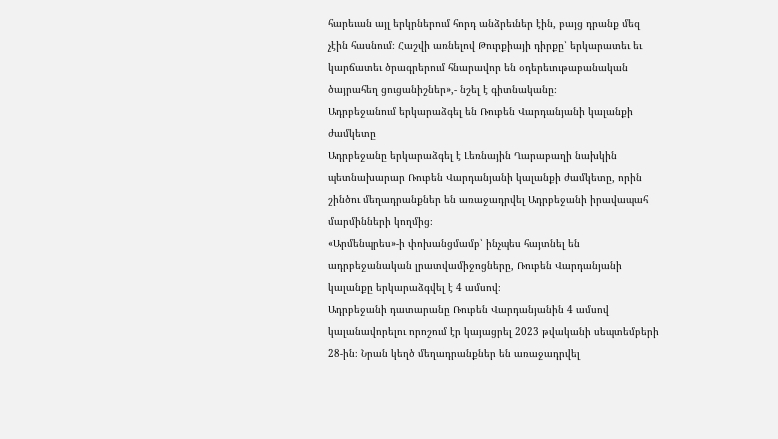հարեւան այլ երկրներում հորդ անձրեւներ էին, բայց դրանք մեզ չէին հասնում։ Հաշվի առնելով Թուրքիայի դիրքը՝ երկարատեւ եւ կարճատեւ ծրագրերում հնարավոր են օդերեւութաբանական ծայրահեղ ցուցանիշներ»,- նշել է գիտնականը։
Ադրբեջանում երկարաձգել են Ռուբեն Վարդանյանի կալանքի ժամկետը
Ադրբեջանը երկարաձգել է Լեռնային Ղարաբաղի նախկին պետնախարար Ռուբեն Վարդանյանի կալանքի ժամկետը, որին շինծու մեղադրանքներ են առաջադրվել Ադրբեջանի իրավապահ մարմինների կողմից։
«Արմենպրես»-ի փոխանցմամբ՝ ինչպես հայտնել են ադրբեջանական լրատվամիջոցները, Ռուբեն Վարդանյանի կալանքը երկարաձգվել է 4 ամսով։
Ադրբեջանի դատարանը Ռուբեն Վարդանյանին 4 ամսով կալանավորելու որոշում էր կայացրել 2023 թվականի սեպտեմբերի 28-ին։ Նրան կեղծ մեղադրանքներ են առաջադրվել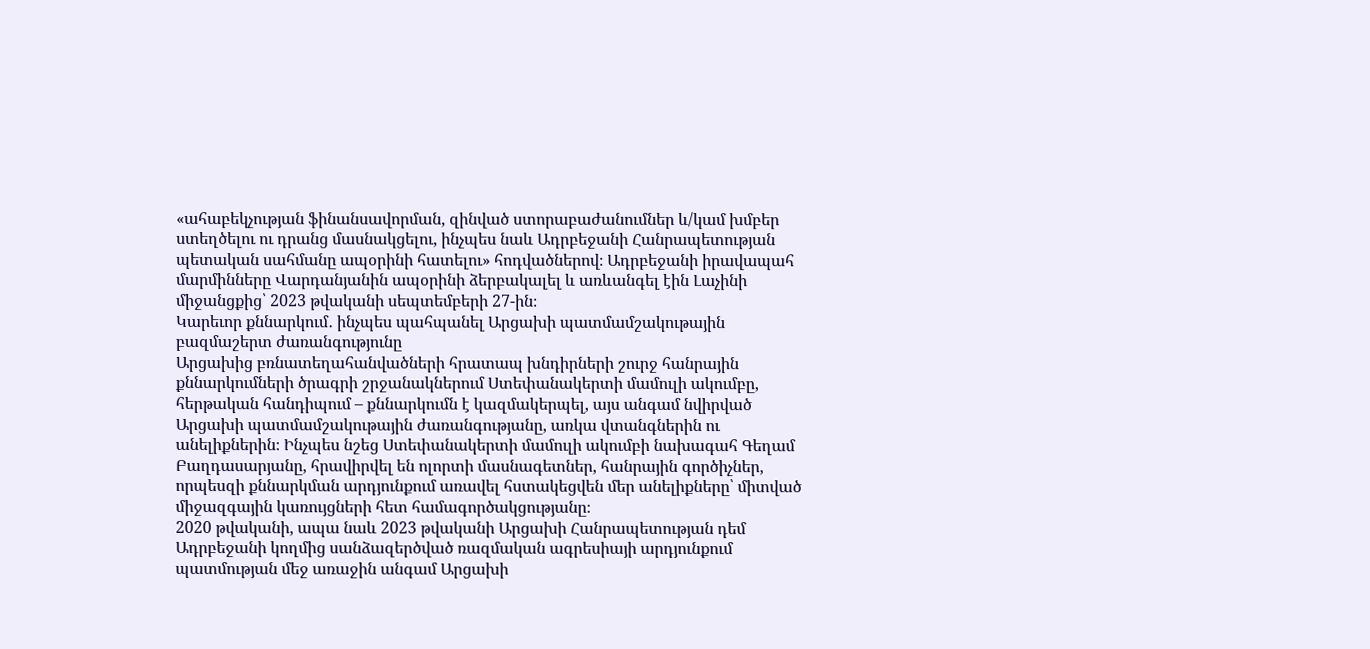«ահաբեկչության ֆինանսավորման, զինված ստորաբաժանումներ և/կամ խմբեր ստեղծելու ու դրանց մասնակցելու, ինչպես նաև Ադրբեջանի Հանրապետության պետական սահմանը ապօրինի հատելու» հոդվածներով։ Ադրբեջանի իրավապահ մարմինները Վարդանյանին ապօրինի ձերբակալել և առևանգել էին Լաչինի միջանցքից՝ 2023 թվականի սեպտեմբերի 27-ին։
Կարեւոր քննարկում․ ինչպես պահպանել Արցախի պատմամշակութային բազմաշերտ ժառանգությունը
Արցախից բռնատեղահանվածների հրատապ խնդիրների շուրջ հանրային քննարկումների ծրագրի շրջանակներում Ստեփանակերտի մամուլի ակումբը, հերթական հանդիպում – քննարկումն է կազմակերպել, այս անգամ նվիրված Արցախի պատմամշակութային ժառանգությանը, առկա վտանգներին ու անելիքներին։ Ինչպես նշեց Ստեփանակերտի մամուլի ակումբի նախագահ Գեղամ Բաղդասարյանը, հրավիրվել են ոլորտի մասնագետներ, հանրային գործիչներ, որպեսզի քննարկման արդյունքում առավել հստակեցվեն մեր անելիքները՝ միտված միջազգային կառույցների հետ համագործակցությանը։
2020 թվականի, ապա նաև 2023 թվականի Արցախի Հանրապետության դեմ Ադրբեջանի կողմից սանձազերծված ռազմական ագրեսիայի արդյունքում պատմության մեջ առաջին անգամ Արցախի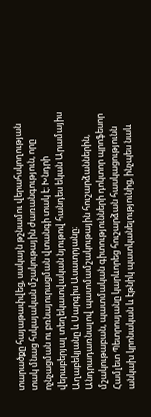տարածքը հայաթափվեց, սակայն թշնամու վերահսկողության տակ մնաց հսկայական մշակութային ժառանգություն, որը ոչնչացման ու բռնայուրացման վտանգի տակ է։ Խնդրի վերաբերյալ տեղեկատվական նյութով հանդես եկան Արամայիս Աղաբեկյանը և Սարգիս Ասատրյանը։
Անդրադառնալով պատմամշակութային հուշարձաններին, մշակութաբան, պատմական գիտությունների դոկտոր պրոֆեսոր Համլետ Պետրոսյանը կարևորեց հուշարձան հասկացությունն անկախ կրոնական և էթնիկ պատկանելությունից, ինչպես նաև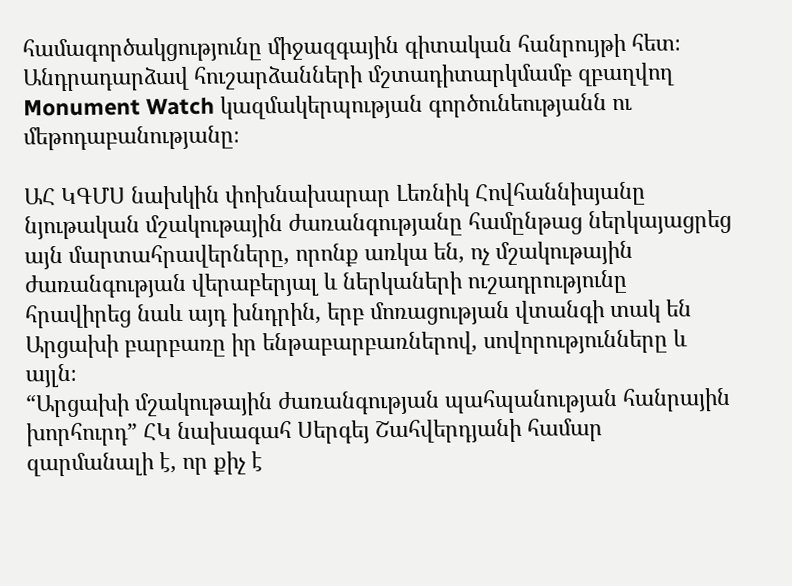համագործակցությունը միջազգային գիտական հանրույթի հետ։ Անդրադարձավ հուշարձանների մշտադիտարկմամբ զբաղվող Monument Watch կազմակերպության գործունեությանն ու մեթոդաբանությանը։

ԱՀ ԿԳՄՍ նախկին փոխնախարար Լեռնիկ Հովհաննիսյանը նյութական մշակութային ժառանգությանը համընթաց ներկայացրեց այն մարտահրավերները, որոնք առկա են, ոչ մշակութային ժառանգության վերաբերյալ և ներկաների ուշադրությունը հրավիրեց նաև այդ խնդրին, երբ մոռացության վտանգի տակ են Արցախի բարբառը իր ենթաբարբառներով, սովորությունները և այլն։
“Արցախի մշակութային ժառանգության պահպանության հանրային խորհուրդ” ՀԿ նախագահ Սերգեյ Շահվերդյանի համար զարմանալի է, որ քիչ է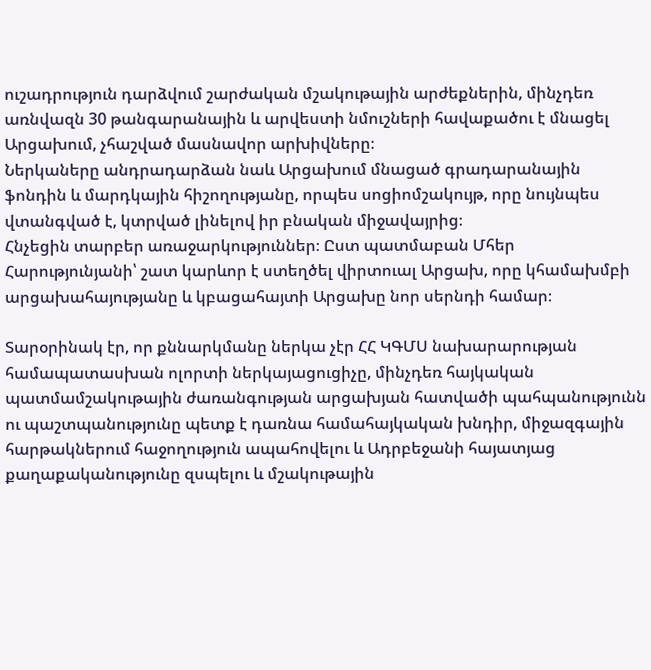ուշադրություն դարձվում շարժական մշակութային արժեքներին, մինչդեռ առնվազն 30 թանգարանային և արվեստի նմուշների հավաքածու է մնացել Արցախում, չհաշված մասնավոր արխիվները։
Ներկաները անդրադարձան նաև Արցախում մնացած գրադարանային ֆոնդին և մարդկային հիշողությանը, որպես սոցիոմշակույթ, որը նույնպես վտանգված է, կտրված լինելով իր բնական միջավայրից։
Հնչեցին տարբեր առաջարկություններ։ Ըստ պատմաբան Մհեր Հարությունյանի՝ շատ կարևոր է ստեղծել վիրտուալ Արցախ, որը կհամախմբի արցախահայությանը և կբացահայտի Արցախը նոր սերնդի համար։

Տարօրինակ էր, որ քննարկմանը ներկա չէր ՀՀ ԿԳՄՍ նախարարության համապատասխան ոլորտի ներկայացուցիչը, մինչդեռ հայկական պատմամշակութային ժառանգության արցախյան հատվածի պահպանությունն ու պաշտպանությունը պետք է դառնա համահայկական խնդիր, միջազգային հարթակներում հաջողություն ապահովելու և Ադրբեջանի հայատյաց քաղաքականությունը զսպելու և մշակութային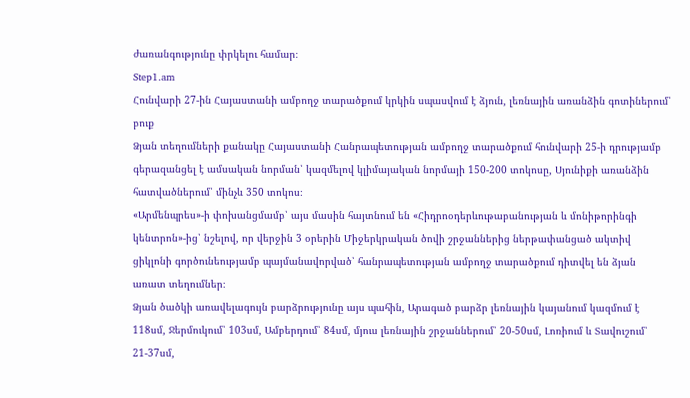ժառանգությունը փրկելու համար։
Step1.am
Հունվարի 27-ին Հայաստանի ամբողջ տարածքում կրկին սպասվում է ձյուն, լեռնային առանձին գոտիներում՝ բուք
Ձյան տեղումների քանակը Հայաստանի Հանրապետության ամբողջ տարածքում հունվարի 25-ի դրությամբ գերազանցել է ամսական նորման՝ կազմելով կլիմայական նորմայի 150-200 տոկոսը, Սյունիքի առանձին հատվածներում՝ մինչև 350 տոկոս։
«Արմենպրես»-ի փոխանցմամբ՝ այս մասին հայտնում են «Հիդրոօդերևութաբանության և մոնիթորինգի կենտրոն»-ից՝ նշելով, որ վերջին 3 օրերին Միջերկրական ծովի շրջաններից ներթափանցած ակտիվ ցիկլոնի գործունեությամբ պայմանավորված՝ հանրապետության ամբողջ տարածքում դիտվել են ձյան առատ տեղումներ։
Ձյան ծածկի առավելագույն բարձրությունը այս պահին, Արագած բարձր լեռնային կայանում կազմում է 118սմ, Ջերմուկում՝ 103սմ, Ամբերդում՝ 84սմ, մյուս լեռնային շրջաններում՝ 20-50սմ, Լոռիում և Տավուշում՝ 21-37սմ,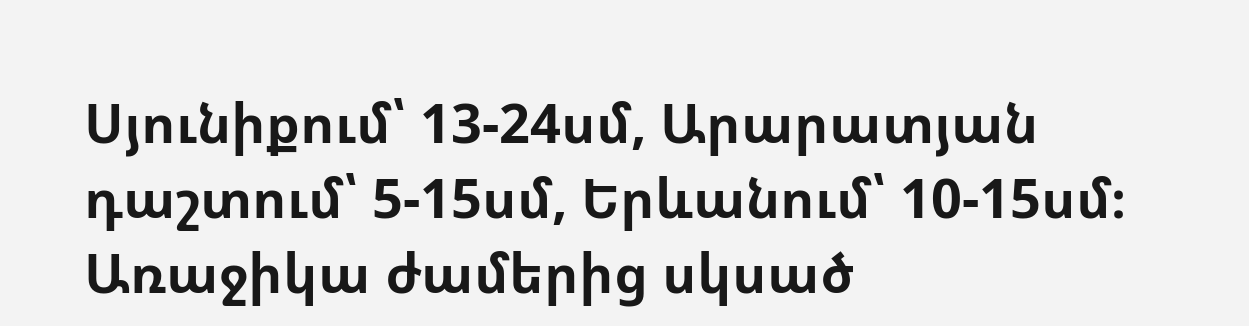Սյունիքում՝ 13-24սմ, Արարատյան դաշտում՝ 5-15սմ, Երևանում՝ 10-15սմ։
Առաջիկա ժամերից սկսած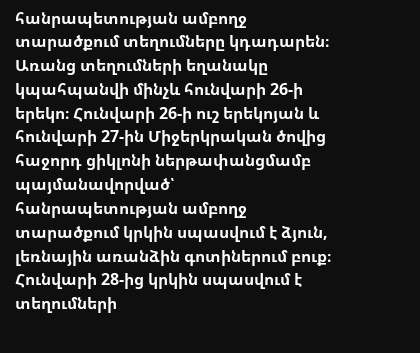հանրապետության ամբողջ տարածքում տեղումները կդադարեն։ Առանց տեղումների եղանակը կպահպանվի մինչև հունվարի 26-ի երեկո։ Հունվարի 26-ի ուշ երեկոյան և հունվարի 27-ին Միջերկրական ծովից հաջորդ ցիկլոնի ներթափանցմամբ պայմանավորված՝ հանրապետության ամբողջ տարածքում կրկին սպասվում է ձյուն, լեռնային առանձին գոտիներում բուք։
Հունվարի 28-ից կրկին սպասվում է տեղումների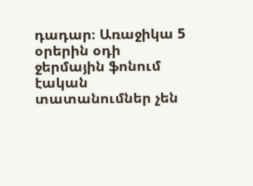դադար։ Առաջիկա 5 օրերին օդի ջերմային ֆոնում էական տատանումներ չեն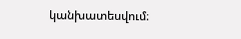կանխատեսվում։